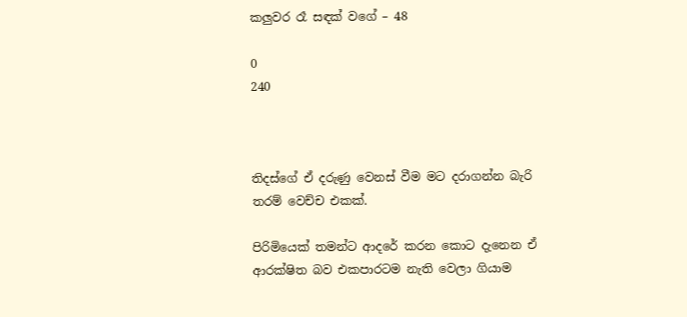කලුවර රෑ සඳක් වගේ – 48

0
240



තිදස්ගේ ඒ දරුණු වෙනස් වීම මට දරාගන්න බැරි තරම් වෙච්ච එකක්.

පිරිමියෙක් තමන්ට ආදරේ කරන කොට දැනෙන ඒ ආරක්ෂිත බව එකපාරටම නැති වෙලා ගියාම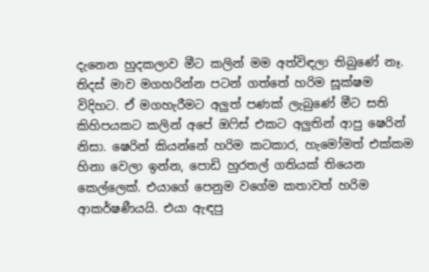දැනෙන හුදකලාව මීට කලින් මම අත්විඳලා තිබුණේ නෑ. තිදස් මාව මගහරින්න පටන් ගත්තේ හරිම සූක්ෂම විදිහට. ඒ මගහැරීමට අලුත් පණක් ලැබුණේ මීට සති කිහිපයකට කලින් අපේ ඔෆිස් එකට අලුතින් ආපු ෂෙරින් නිසා. ෂෙරින් කියන්නේ හරිම කටකාර, හැමෝමත් එක්කම හිනා වෙලා ඉන්න, පොඩි හුරතල් ගතියක් තියෙන කෙල්ලෙක්. එයාගේ පෙනුම වගේම කතාවත් හරිම ආකර්ෂණීයයි. එයා ඇඳපු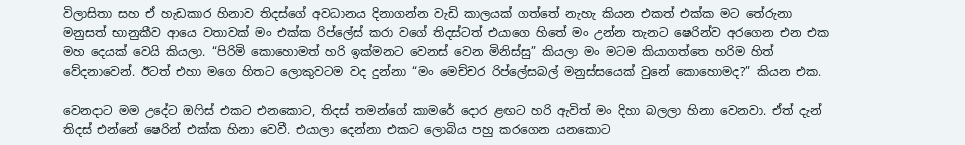විලාසිතා සහ ඒ හැඩකාර හිනාව තිදස්ගේ අවධානය දිනාගන්න වැඩි කාලයක් ගත්තේ නැහැ කියන එකත් එක්ක මට තේරුනා මනුසත් භානුකීව ආයෙ වතාවක් මං එක්ක රිප්ලේස් කරා වගේ තිදස්ටත් එයාගෙ හිතේ මං උන්න තැනට ෂෙරින්ව අරගෙන එන එක මහ දෙයක් වෙයි කියලා. “පිරිමි කොහොමත් හරි ඉක්මනට වෙනස් වෙන මිනිස්සු” කියලා මං මටම කියාගත්තෙ හරිම හිත් වේදනාවෙන්. ඊටත් එහා මගෙ හිතට ලොකුවටම වද දුන්නා “මං මෙච්චර රිප්ලේසබල් මනුස්සයෙක් වුනේ කොහොමද?” කියන එක.

වෙනදාට මම උදේට ඔෆිස් එකට එනකොට, තිදස් තමන්ගේ කාමරේ දොර ළඟට හරි ඇවිත් මං දිහා බලලා හිනා වෙනවා. ඒත් දැන් තිදස් එන්නේ ෂෙරින් එක්ක හිනා වෙවී. එයාලා දෙන්නා එකට ලොබිය පහු කරගෙන යනකොට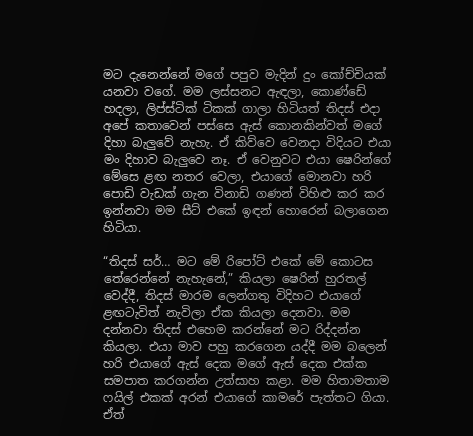මට දැනෙන්නේ මගේ පපුව මැදින් දුං කෝච්චියක් යනවා වගේ. මම ලස්සනට ඇඳලා, කොණ්ඩේ හදලා, ලිප්ස්ටික් ටිකක් ගාලා හිටියත් තිදස් එදා අපේ කතාවෙන් පස්සෙ ඇස් කොනකින්වත් මගේ දිහා බැලුවේ නැහැ. ඒ කිව්වෙ වෙනදා විදියට එයා මං දිහාව බැලුවෙ නෑ. ඒ වෙනුවට එයා ෂෙරින්ගේ මේසෙ ළඟ නතර වෙලා, එයාගේ මොනවා හරි පොඩි වැඩක් ගැන විනාඩි ගණන් විහිළු කර කර ඉන්නවා මම සීට් එකේ ඉඳන් හොරෙන් බලාගෙන හිටියා.

“තිදස් සර්… මට මේ රිපෝට් එකේ මේ කොටස තේරෙන්නේ නැහැනේ,” කියලා ෂෙරින් හුරතල් වෙද්දී, තිදස් මාරම ලෙන්ගතු විදිහට එයාගේ ළඟටැවිත් නැවිලා ඒක කියලා දෙනවා. මම දන්නවා තිදස් එහෙම කරන්නේ මට රිද්දන්න කියලා. එයා මාව පහු කරගෙන යද්දී මම බලෙන් හරි එයාගේ ඇස් දෙක මගේ ඇස් දෙක එක්ක සමපාත කරගන්න උත්සාහ කළා. මම හිතාමතාම ෆයිල් එකක් අරන් එයාගේ කාමරේ පැත්තට ගියා. ඒත්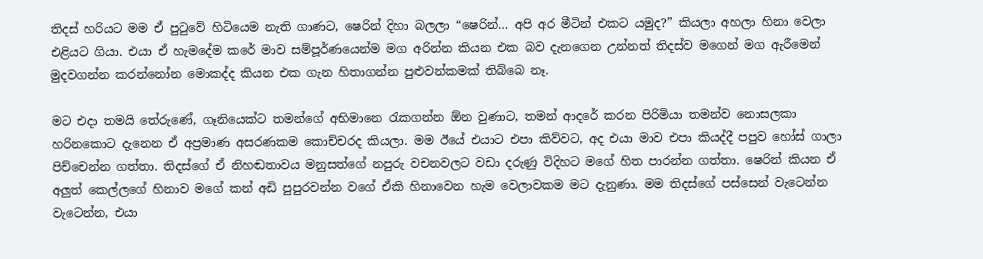තිදස් හරියට මම ඒ පුටුවේ හිටියෙම නැති ගාණට, ෂෙරින් දිහා බලලා “ෂෙරින්… අපි අර මීටින් එකට යමුද?” කියලා අහලා හිනා වෙලා එළියට ගියා. එයා ඒ හැමදේම කරේ මාව සම්පූර්ණයෙන්ම මග අරින්න කියන එක බව දැනගෙන උන්නත් තිදස්ව මගෙන් මග ඇරීමෙන් මුදවගන්න කරන්නෝන මොකද්ද කියන එක ගැන හිතාගන්න පුළුවන්කමක් තිබ්බෙ නෑ.

මට එදා තමයි තේරුණේ, ගෑනියෙක්ට තමන්ගේ අභිමානෙ රැකගන්න ඕන වුණාට, තමන් ආදරේ කරන පිරිමියා තමන්ව නොසලකා හරිනකොට දැනෙන ඒ අප්‍රමාණ අසරණකම කොච්චරද කියලා. මම ඊයේ එයාට එපා කිව්වට, අද එයා මාව එපා කියද්දී පපුව හෝස් ගාලා පිච්චෙන්න ගත්තා. තිදස්ගේ ඒ නිහඬතාවය මනුසත්ගේ නපුරු වචනවලට වඩා දරුණු විදිහට මගේ හිත පාරන්න ගත්තා. ෂෙරින් කියන ඒ අලුත් කෙල්ලගේ හිනාව මගේ කන් අඩි පුපුරවන්න වගේ ඒකි හිනාවෙන හැම වෙලාවකම මට දැනුණා. මම තිදස්ගේ පස්සෙන් වැටෙන්න වැටෙන්න, එයා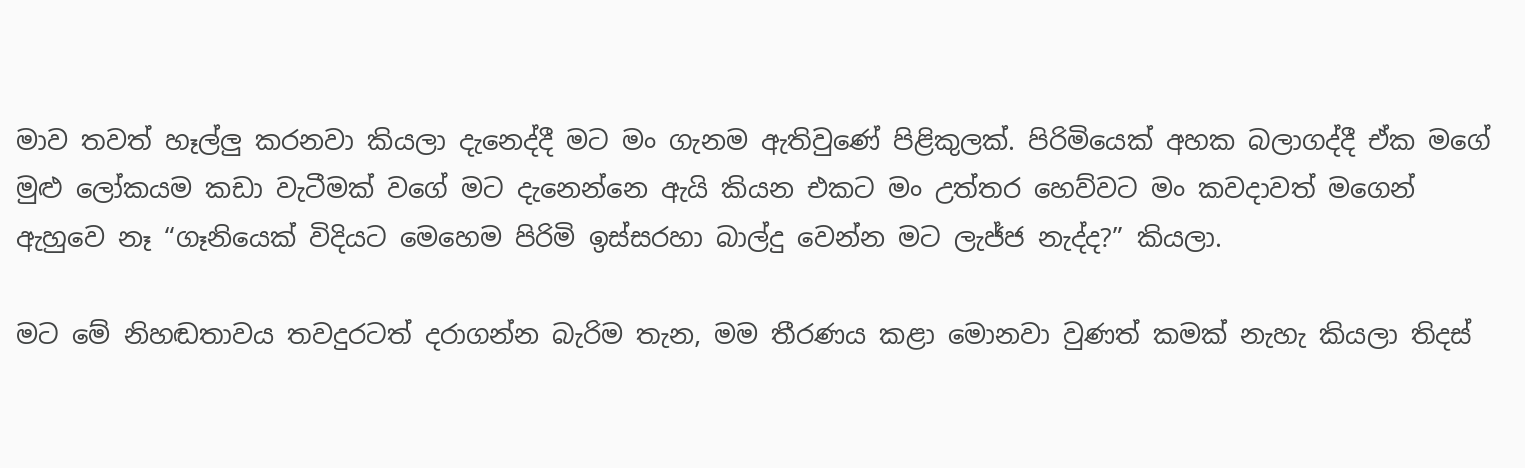මාව තවත් හෑල්ලු කරනවා කියලා දැනෙද්දී මට මං ගැනම ඇතිවුණේ පිළිකුලක්. පිරිමියෙක් අහක බලාගද්දී ඒක මගේ මුළු ලෝකයම කඩා වැටීමක් වගේ මට දැනෙන්නෙ ඇයි කියන එකට මං උත්තර හෙව්වට මං කවදාවත් මගෙන් ඇහුවෙ නෑ “ගෑනියෙක් විදියට මෙහෙම පිරිමි ඉස්සරහා බාල්දු වෙන්න මට ලැජ්ජ නැද්ද?” කියලා.

මට මේ නිහඬතාවය තවදුරටත් දරාගන්න බැරිම තැන, මම තීරණය කළා මොනවා වුණත් කමක් නැහැ කියලා තිදස්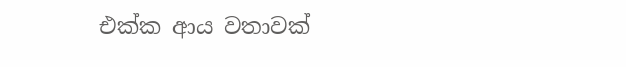එක්ක ආය වතාවක්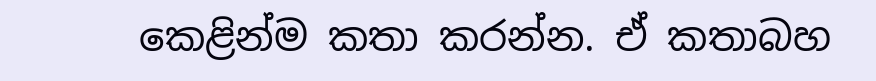කෙළින්ම කතා කරන්න. ඒ කතාබහ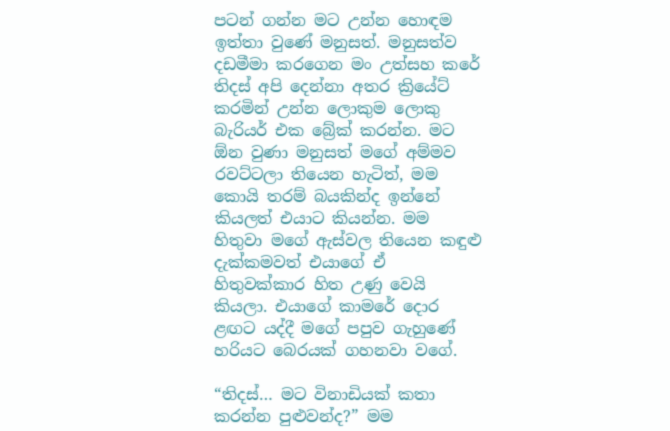පටන් ගන්න මට උන්න හොඳම ඉත්තා වුණේ මනුසත්. මනුසත්ව දඩමීමා කරගෙන මං උත්සහ කරේ තිදස් අපි දෙන්නා අතර ක්‍රියේට් කරමින් උන්න ලොකුම ලොකු බැරියර් එක බ්‍රේක් කරන්න. මට ඕන වුණා මනුසත් මගේ අම්මව රවට්ටලා තියෙන හැටිත්, මම කොයි තරම් බයකින්ද ඉන්නේ කියලත් එයාට කියන්න. මම හිතුවා මගේ ඇස්වල තියෙන කඳුළු දැක්කමවත් එයාගේ ඒ හිතුවක්කාර හිත උණු වෙයි කියලා. එයාගේ කාමරේ දොර ළඟට යද්දී මගේ පපුව ගැහුණේ හරියට බෙරයක් ගහනවා වගේ.

“තිදස්… මට විනාඩියක් කතා කරන්න පුළුවන්ද?” මම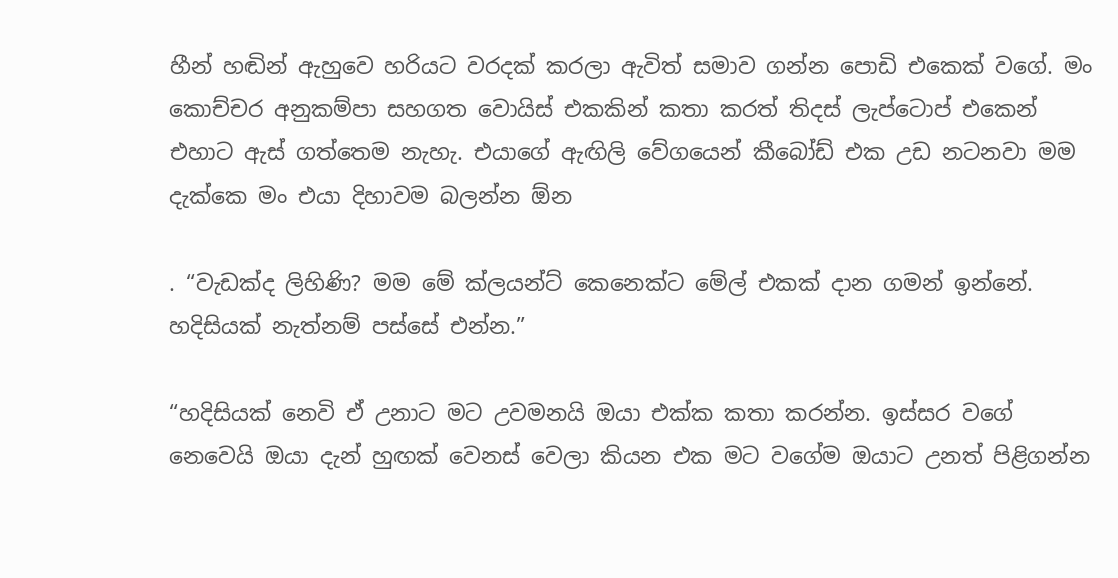හීන් හඬින් ඇහුවෙ හරියට වරදක් කරලා ඇවිත් සමාව ගන්න පොඩි එකෙක් වගේ. මං කොච්චර අනුකම්පා සහගත වොයිස් එකකින් කතා කරත් තිදස් ලැප්ටොප් එකෙන් එහාට ඇස් ගත්තෙම නැහැ. එයාගේ ඇඟිලි වේගයෙන් කීබෝඩ් එක උඩ නටනවා මම දැක්කෙ මං එයා දිහාවම බලන්න ඕන

. “වැඩක්ද ලිහිණි? මම මේ ක්ලයන්ට් කෙනෙක්ට මේල් එකක් දාන ගමන් ඉන්නේ. හදිසියක් නැත්නම් පස්සේ එන්න.”

“හදිසියක් නෙවි ඒ උනාට මට උවමනයි ඔයා එක්ක කතා කරන්න. ඉස්සර වගේ නෙවෙයි ඔයා දැන් හුඟක් වෙනස් වෙලා කියන එක මට වගේම ඔයාට උනත් පිළිගන්න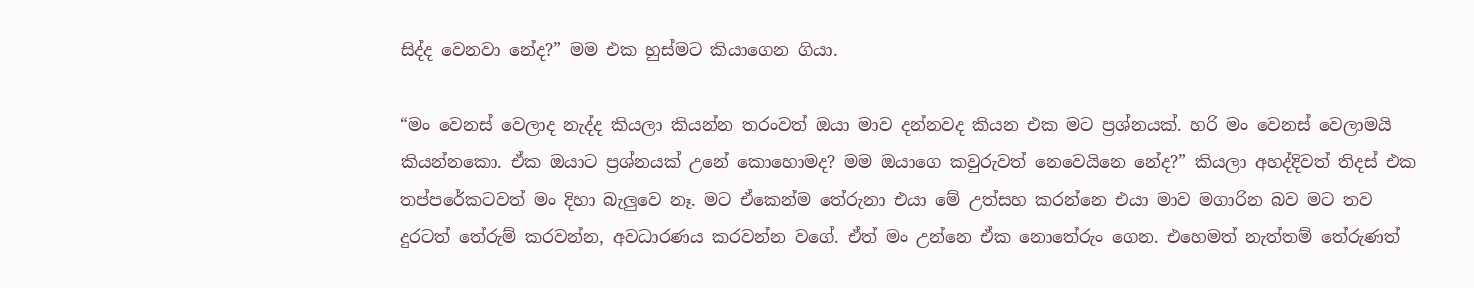සිද්ද වෙනවා නේද?” මම එක හුස්මට කියාගෙන ගියා.

“මං වෙනස් වෙලාද නැද්ද කියලා කියන්න තරංවත් ඔයා මාව දන්නවද කියන එක මට ප්‍රශ්නයක්. හරි මං වෙනස් වෙලාමයි කියන්නකො. ඒක ඔයාට ප්‍රශ්නයක් උනේ කොහොමද? මම ඔයාගෙ කවුරුවත් නෙවෙයිනෙ නේද?” කියලා අහද්දිවත් තිදස් එක තප්පරේකටවත් මං දිහා බැලුවෙ නෑ. මට ඒකෙන්ම තේරුනා එයා මේ උත්සහ කරන්නෙ එයා මාව මගාරින බව මට තව දුරටත් තේරුම් කරවන්න, අවධාරණය කරවන්න වගේ. ඒත් මං උන්නෙ ඒක නොතේරුං ගෙන. එහෙමත් නැත්තම් තේරුණත්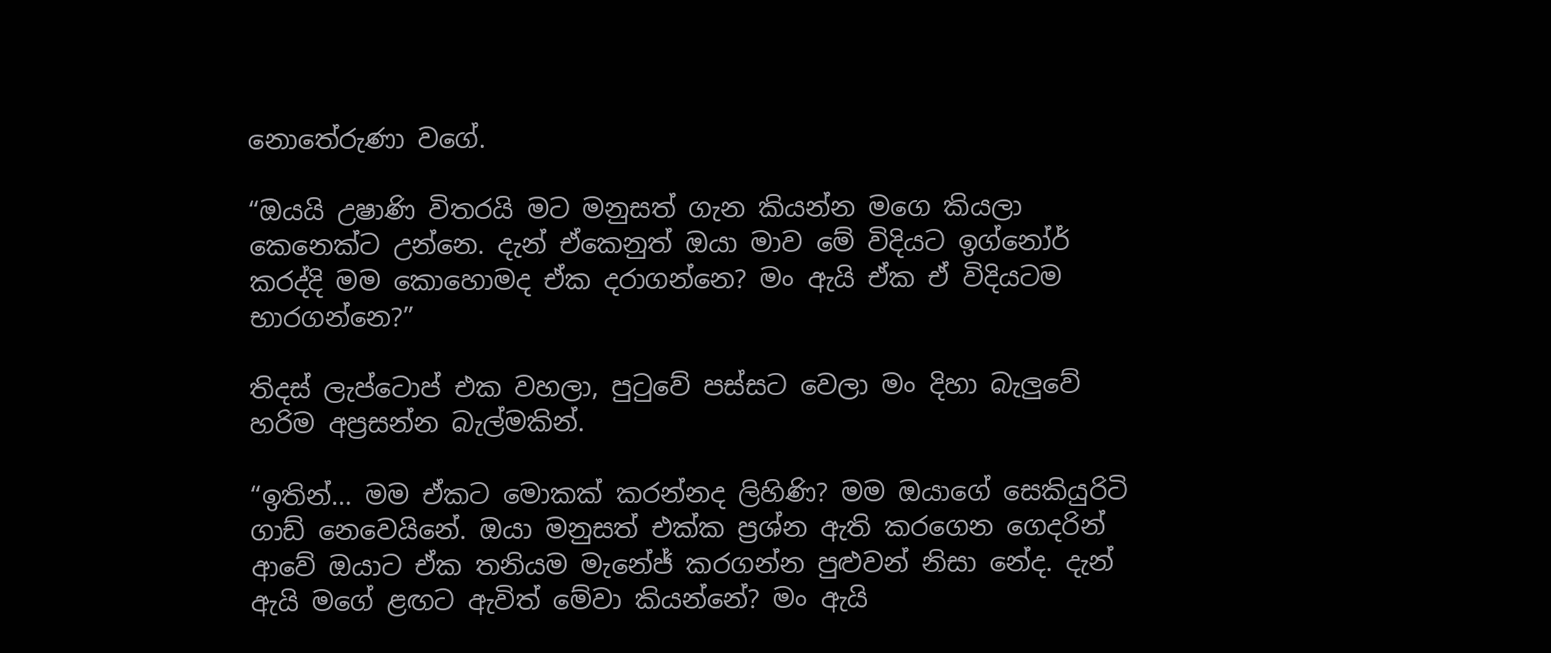නොතේරුණා වගේ.

“ඔයයි උෂාණි විතරයි මට මනුසත් ගැන කියන්න මගෙ කියලා කෙනෙක්ට උන්නෙ. දැන් ඒකෙනුත් ඔයා මාව මේ විදියට ඉග්නෝර් කරද්දි මම කොහොමද ඒක දරාගන්නෙ? මං ඇයි ඒක ඒ විදියටම භාරගන්නෙ?”

තිදස් ලැප්ටොප් එක වහලා, පුටුවේ පස්සට වෙලා මං දිහා බැලුවේ හරිම අප්‍රසන්න බැල්මකින්.

“ඉතින්… මම ඒකට මොකක් කරන්නද ලිහිණි? මම ඔයාගේ සෙකියුරිටි ගාඩ් නෙවෙයිනේ. ඔයා මනුසත් එක්ක ප්‍රශ්න ඇති කරගෙන ගෙදරින් ආවේ ඔයාට ඒක තනියම මැනේජ් කරගන්න පුළුවන් නිසා නේද. දැන් ඇයි මගේ ළඟට ඇවිත් මේවා කියන්නේ? මං ඇයි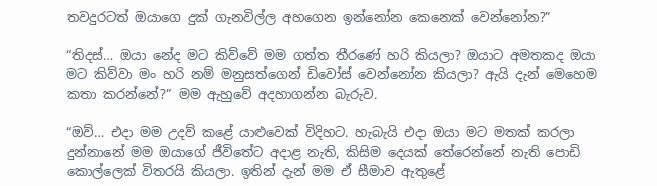තවදුරටත් ඔයාගෙ දුක් ගැනවිල්ල අහගෙන ඉන්නෝන කෙනෙක් වෙන්නෝන?”

“තිදස්… ඔයා නේද මට කිව්වේ මම ගත්ත තීරණේ හරි කියලා? ඔයාට අමතකද ඔයා මට කිව්වා මං හරි නම් මනුසත්ගෙන් ඩිවෝස් වෙන්නෝන කියලා? ඇයි දැන් මෙහෙම කතා කරන්නේ?” මම ඇහුවේ අදහාගන්න බැරුව.

“ඔව්… එදා මම උදව් කළේ යාළුවෙක් විදිහට. හැබැයි එදා ඔයා මට මතක් කරලා දුන්නානේ මම ඔයාගේ ජීවිතේට අදාළ නැති, කිසිම දෙයක් තේරෙන්නේ නැති පොඩි කොල්ලෙක් විතරයි කියලා. ඉතින් දැන් මම ඒ සීමාව ඇතුළේ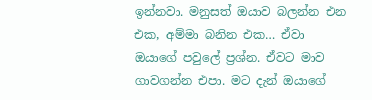ඉන්නවා. මනුසත් ඔයාව බලන්න එන එක, අම්මා බනින එක… ඒවා ඔයාගේ පවුලේ ප්‍රශ්න. ඒවට මාව ගාවගන්න එපා. මට දැන් ඔයාගේ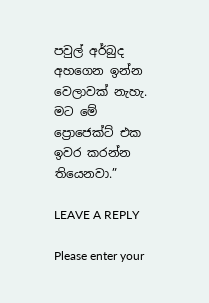පවුල් අර්බුද අහගෙන ඉන්න වෙලාවක් නැහැ. මට මේ ප්‍රොජෙක්ට් එක ඉවර කරන්න තියෙනවා.”

LEAVE A REPLY

Please enter your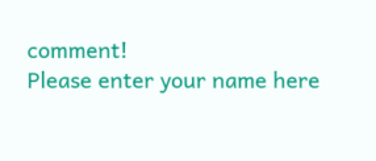comment!
Please enter your name here